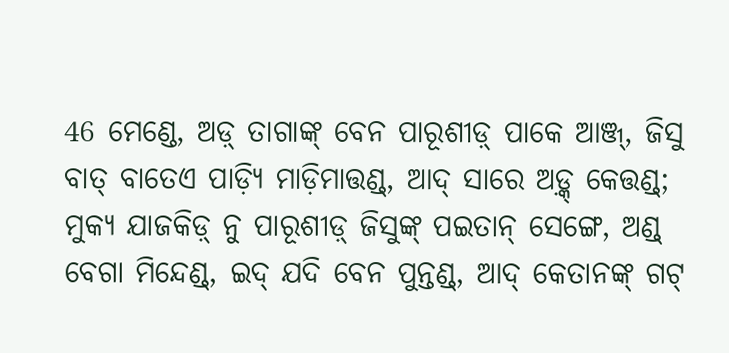46 ମେଣ୍ଡେ, ଅଡ଼୍ ତାଗାଙ୍କ୍ ବେନ ପାରୂଶୀଡ଼୍ ପାକେ ଆଞ୍ଜ୍, ଜିସୁ ବାତ୍ ବାତେଏ ପାଡ଼୍ୟି ମାଡ଼ିମାତ୍ତଣ୍ଡ୍, ଆଦ୍ ସାରେ ଅଡ଼୍କ୍ କେତ୍ତଣ୍ଡ୍;
ମୁକ୍ୟ ଯାଜକିଡ଼୍ ନୁ ପାରୂଶୀଡ଼୍ ଜିସୁଙ୍କ୍ ପଇତାନ୍ ସେଙ୍ଗେ, ଅଣ୍ଡ୍ ବେଗା ମିନ୍ଦେଣ୍ଡ୍, ଇଦ୍ ଯଦି ବେନ ପୁନ୍ତଣ୍ଡ୍, ଆଦ୍ କେତାନଙ୍କ୍ ଗଟ୍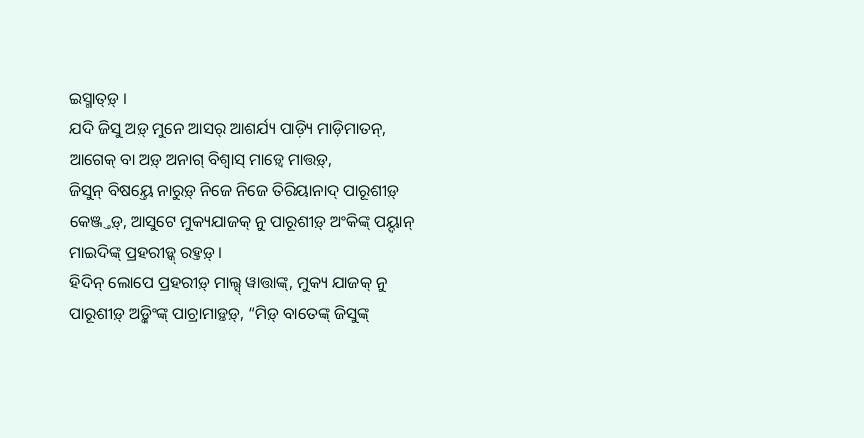ଇସ୍ମାତ୍ଡ଼୍ ।
ଯଦି ଜିସୁ ଅଡ଼୍ ମୁନେ ଆସର୍ ଆଶର୍ଯ୍ୟ ପାଡ଼୍ୟି ମାଡ଼ିମାତନ୍, ଆଗେକ୍ ବା ଅଡ଼୍ ଅନାଗ୍ ବିଶ୍ୱାସ୍ ମାଡ଼୍ୱେ ମାତ୍ତଡ଼୍,
ଜିସୁନ୍ ବିଷୟ୍ତେ ନାରୁଡ଼୍ ନିଜେ ନିଜେ ତିରିୟାନାଦ୍ ପାରୂଶୀଡ଼୍ କେଞ୍ଜ୍ତଡ଼୍, ଆସୁଟେ ମୁକ୍ୟଯାଜକ୍ ନୁ ପାରୂଶୀଡ଼୍ ଅଂକିଙ୍କ୍ ପୟ୍ଦାନ୍ ମାଇଦିଙ୍କ୍ ପ୍ରହରୀଡ଼୍କ୍ ରହ୍ତଡ଼୍ ।
ହିଦିନ୍ ଲୋପେ ପ୍ରହରୀଡ଼୍ ମାଲ୍ସ୍ ୱାତ୍ତାଙ୍କ୍, ମୁକ୍ୟ ଯାଜକ୍ ନୁ ପାରୂଶୀଡ଼୍ ଅଡ଼୍କିଂଙ୍କ୍ ପାଚ୍ରାମାଡ଼୍ତଡ଼୍, “ମିଡ଼୍ ବାତେଙ୍କ୍ ଜିସୁଙ୍କ୍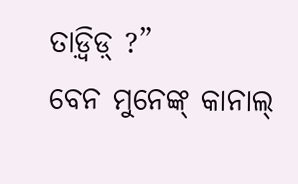ତାଡ଼୍ୱିଡ଼୍ ?”
ବେନ ମୁନେଙ୍କ୍ କାନାଲ୍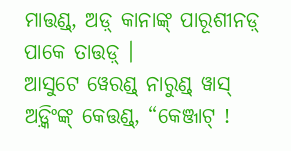ମାତ୍ତଣ୍ଡ୍, ଅଡ଼୍ କାନାଙ୍କ୍ ପାରୂଶୀନଡ଼୍ ପାକେ ତାତ୍ତଡ଼୍ ।
ଆସୁଟେ ୱେରଣ୍ଡ୍ ନାରୁଣ୍ଡ୍ ୱାସ୍ ଅଡ଼୍କିଂଙ୍କ୍ କେତ୍ତଣ୍ଡ୍, “କେଞ୍ଜାଟ୍ !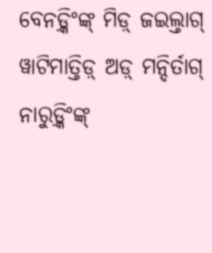ବେନଡ଼୍କିଂଙ୍କ୍ ମିଡ଼୍ ଜଇଲ୍ତାଗ୍ ୱାଟିମାତ୍ତିଡ଼୍ ଅଡ଼୍ ମନ୍ଦିର୍ତାଗ୍ ନାରୁଡ଼୍କିଂଙ୍କ୍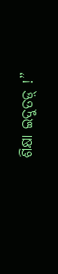ଶିକ୍ଷା ଇଦୁତଡ଼୍ !”